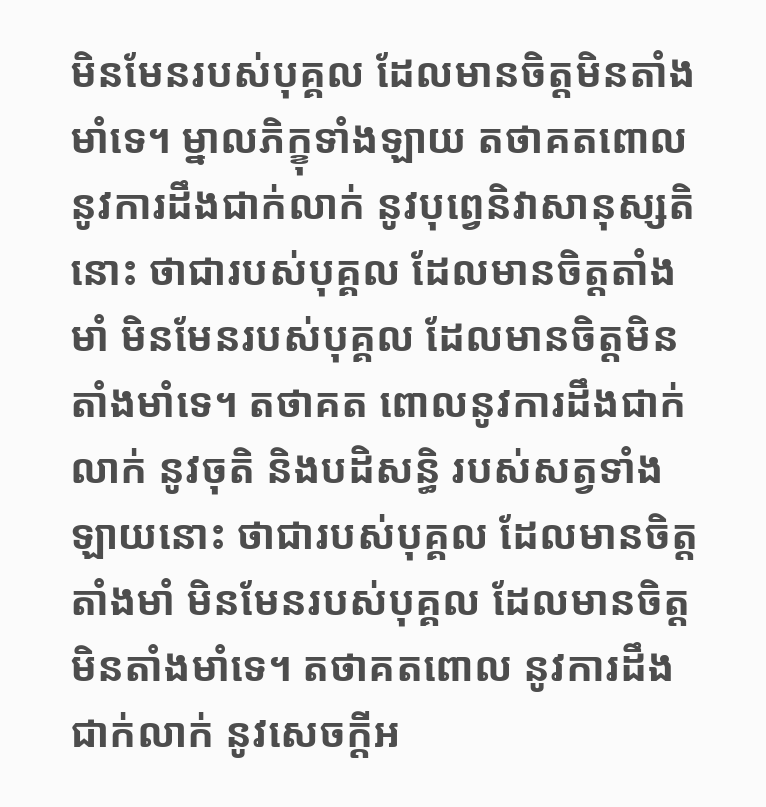មិនមែនរបស់បុគ្គល ដែលមានចិត្តមិនតាំងមាំទេ។ ម្នាលភិក្ខុទាំងឡាយ តថាគតពោលនូវការដឹងជាក់លាក់ នូវបុព្វេនិវាសានុស្សតិនោះ ថាជារបស់បុគ្គល ដែលមានចិត្តតាំងមាំ មិនមែនរបស់បុគ្គល ដែលមានចិត្តមិនតាំងមាំទេ។ តថាគត ពោលនូវការដឹងជាក់លាក់ នូវចុតិ និងបដិសន្ធិ របស់សត្វទាំងឡាយនោះ ថាជារបស់បុគ្គល ដែលមានចិត្តតាំងមាំ មិនមែនរបស់បុគ្គល ដែលមានចិត្តមិនតាំងមាំទេ។ តថាគតពោល នូវការដឹងជាក់លាក់ នូវសេចក្តីអ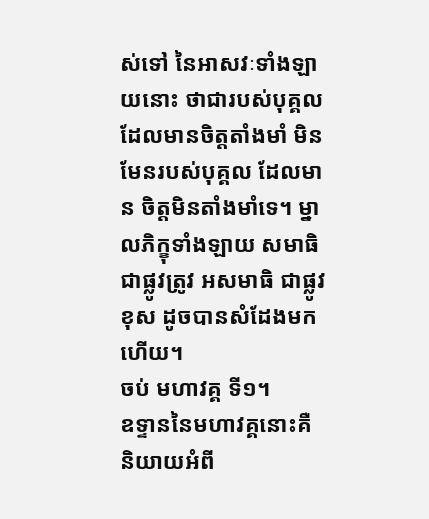ស់ទៅ នៃអាសវៈទាំងឡាយនោះ ថាជារបស់បុគ្គល ដែលមានចិត្តតាំងមាំ មិនមែនរបស់បុគ្គល ដែលមាន ចិត្តមិនតាំងមាំទេ។ ម្នាលភិក្ខុទាំងឡាយ សមាធិ ជាផ្លូវត្រូវ អសមាធិ ជាផ្លូវខុស ដូចបានសំដែងមកហើយ។
ចប់ មហាវគ្គ ទី១។
ឧទ្ទាននៃមហាវគ្គនោះគឺ
និយាយអំពី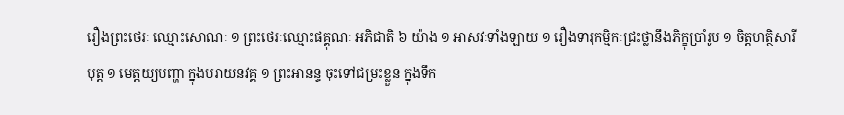រឿងព្រះថេរៈ ឈ្មោះសោណៈ ១ ព្រះថេរៈឈ្មោះផគ្គុណៈ អភិជាតិ ៦ យ៉ាង ១ អាសវៈទាំងឡាយ ១ រឿងទារុកម្មិកៈជ្រះថ្លានឹងភិក្ខុប្រាំរូប ១ ចិត្តហត្ថិសារីបុត្ត ១ មេត្តយ្យបញ្ហា ក្នុងបរាយនវគ្គ ១ ព្រះអានន្ទ ចុះទៅជម្រះខ្លួន ក្នុងទឹក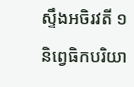ស្ទឹងអចិរវតី ១ និព្វេធិកបរិយា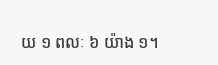យ ១ ពលៈ ៦ យ៉ាង ១។